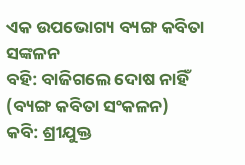ଏକ ଉପଭୋଗ୍ୟ ବ୍ୟଙ୍ଗ କବିତା ସଙ୍କଳନ
ବହି: ବାଜିଗଲେ ଦୋଷ ନାହିଁ (ବ୍ୟଙ୍ଗ କବିତା ସଂକଳନ)
କବି: ଶ୍ରୀଯୁକ୍ତ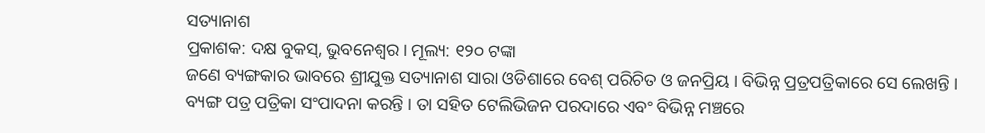ସତ୍ୟାନାଶ
ପ୍ରକାଶକ: ଦକ୍ଷ ବୁକସ୍, ଭୁବନେଶ୍ୱର । ମୂଲ୍ୟ: ୧୨୦ ଟଙ୍କା
ଜଣେ ବ୍ୟଙ୍ଗକାର ଭାବରେ ଶ୍ରୀଯୁକ୍ତ ସତ୍ୟାନାଶ ସାରା ଓଡିଶାରେ ବେଶ୍ ପରିଚିତ ଓ ଜନପ୍ରିୟ । ବିଭିନ୍ନ ପ୍ରତ୍ରପତ୍ରିକାରେ ସେ ଲେଖନ୍ତି । ବ୍ୟଙ୍ଗ ପତ୍ର ପତ୍ରିକା ସଂପାଦନା କରନ୍ତି । ତା ସହିତ ଟେଲିଭିଜନ ପରଦାରେ ଏବଂ ବିଭିନ୍ନ ମଞ୍ଚରେ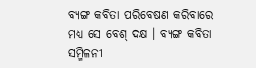ବ୍ୟଙ୍ଗ କବିତା ପରିବେଷଣ କରିବାରେ ମଧ୍ୟ ସେ ବେଶ୍ ଦକ୍ଷ । ବ୍ୟଙ୍ଗ କବିତା ସମ୍ମିଳନୀ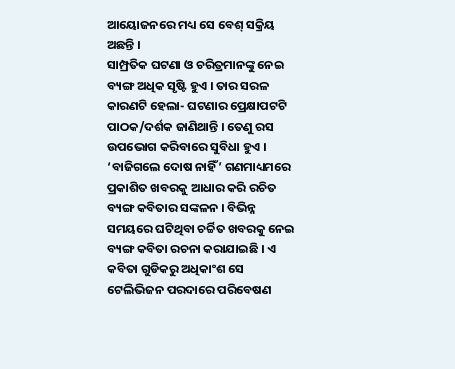ଆୟୋଜନରେ ମଧ୍ୟ ସେ ବେଶ୍ ସକ୍ରିୟ ଅଛନ୍ତି ।
ସାମ୍ପ୍ରତିକ ଘଟଣା ଓ ଚରିତ୍ରମାନଙ୍କୁ ନେଇ ବ୍ୟଙ୍ଗ ଅଧିକ ସୃଷ୍ଟି ହୁଏ । ତାର ସରଳ କାରଣଟି ହେଲା- ଘଟଣାର ପ୍ରେକ୍ଷାପଟଟି ପାଠକ/ଦର୍ଶକ ଜାଣିଥାନ୍ତି । ତେଣୁ ରସ ଉପଭୋଗ କରିବାରେ ସୁବିଧା ହୁଏ ।
‘ବାଜିଗଲେ ଦୋଷ ନାହିଁ’ ଗଣମାଧ୍ୟମରେ ପ୍ରକାଶିତ ଖବରକୁ ଆଧାର କରି ରଚିତ ବ୍ୟଙ୍ଗ କବିତାର ସଙ୍କଳନ । ବିଭିନ୍ନ ସମୟରେ ଘଟିଥିବା ଚର୍ଚ୍ଚିତ ଖବରକୁ ନେଇ ବ୍ୟଙ୍ଗ କବିତା ରଚନା କରାଯାଇଛି । ଏ କବିତା ଗୁଡିକରୁ ଅଧିକାଂଶ ସେ ଟେଲିଭିଜନ ପରଦାରେ ପରିବେଷଣ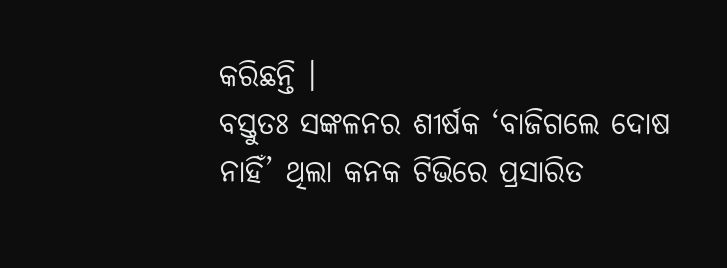କରିଛନ୍ତି ।
ବସ୍ତୁତଃ ସଙ୍କଳନର ଶୀର୍ଷକ ‘ବାଜିଗଲେ ଦୋଷ ନାହିଁ’ ଥିଲା କନକ ଟିଭିରେ ପ୍ରସାରିତ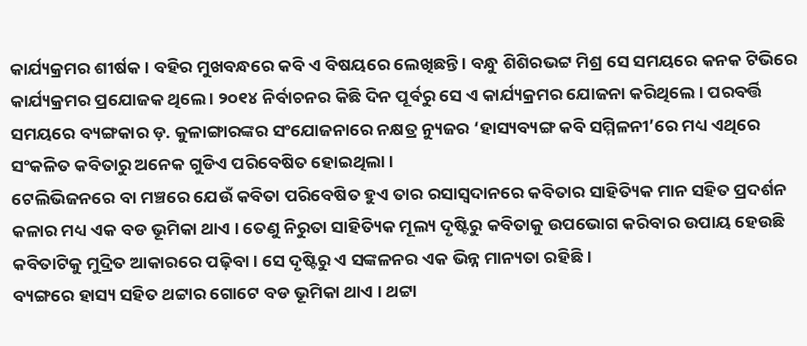କାର୍ଯ୍ୟକ୍ରମର ଶୀର୍ଷକ । ବହିର ମୁଖବନ୍ଧରେ କବି ଏ ବିଷୟରେ ଲେଖିଛନ୍ତି । ବନ୍ଧୁ ଶିଶିରଭଟ୍ଟ ମିଶ୍ର ସେ ସମୟରେ କନକ ଟିଭିରେ କାର୍ଯ୍ୟକ୍ରମର ପ୍ରଯୋଜକ ଥିଲେ । ୨୦୧୪ ନିର୍ବାଚନର କିଛି ଦିନ ପୂର୍ବରୁ ସେ ଏ କାର୍ଯ୍ୟକ୍ରମର ଯୋଜନା କରିଥିଲେ । ପରବର୍ତ୍ତି ସମୟରେ ବ୍ୟଙ୍ଗକାର ଡ଼. କୁଳାଙ୍ଗାରଙ୍କର ସଂଯୋଜନାରେ ନକ୍ଷତ୍ର ନ୍ୟୁଜର ‘ହାସ୍ୟବ୍ୟଙ୍ଗ କବି ସମ୍ମିଳନୀ’ରେ ମଧ୍ୟ ଏଥିରେ ସଂକଳିତ କବିତାରୁ ଅନେକ ଗୁଡିଏ ପରିବେଷିତ ହୋଇଥିଲା ।
ଟେଲିଭିଜନରେ ବା ମଞ୍ଚରେ ଯେଉଁ କବିତା ପରିବେଷିତ ହୁଏ ତାର ରସାସ୍ୱଦାନରେ କବିତାର ସାହିତ୍ୟିକ ମାନ ସହିତ ପ୍ରଦର୍ଶନ କଳାର ମଧ୍ୟ ଏକ ବଡ ଭୂମିକା ଥାଏ । ତେଣୁ ନିରୁତା ସାହିତ୍ୟିକ ମୂଲ୍ୟ ଦୃଷ୍ଟିରୁ କବିତାକୁ ଉପଭୋଗ କରିବାର ଉପାୟ ହେଉଛି କବିତାଟିକୁ ମୁଦ୍ରିତ ଆକାରରେ ପଢ଼ିବା । ସେ ଦୃଷ୍ଟିରୁ ଏ ସଙ୍କଳନର ଏକ ଭିନ୍ନ ମାନ୍ୟତା ରହିଛି ।
ବ୍ୟଙ୍ଗରେ ହାସ୍ୟ ସହିତ ଥଟ୍ଟାର ଗୋଟେ ବଡ ଭୂମିକା ଥାଏ । ଥଟ୍ଟା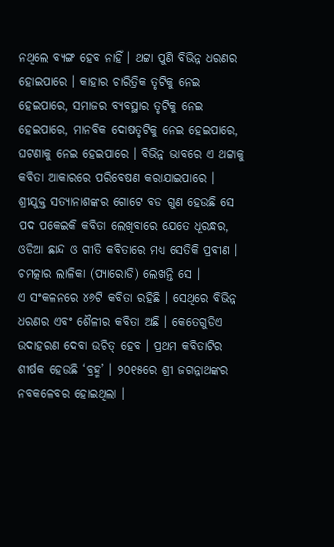ନଥିଲେ ବ୍ୟଙ୍ଗ ହେବ ନାହିଁ । ଥଟ୍ଟା ପୁଣି ବିଭିନ୍ନ ଧରଣର ହୋଇପାରେ । କାହାର ଚାରିତ୍ରିକ ତୃଟିକୁ ନେଇ ହେଇପାରେ, ସମାଜର ବ୍ୟବସ୍ଥାର ତୃଟିକୁ ନେଇ ହେଇପାରେ, ମାନବିକ ଦୋଷତୃଟିକୁ ନେଇ ହେଇପାରେ, ଘଟଣାକୁ ନେଇ ହେଇପାରେ । ବିଭିନ୍ନ ଭାବରେ ଏ ଥଟ୍ଟାକୁ କବିତା ଆକାରରେ ପରିବେଷଣ କରାଯାଇପାରେ ।
ଶ୍ରୀଯୁକ୍ତ ସତ୍ୟାନାଶଙ୍କର ଗୋଟେ ବଡ ଗୁଣ ହେଉଛି ସେ ପଦ ପକେଇକି କବିତା ଲେଖିବାରେ ଯେତେ ଧୂରନ୍ଧର, ଓଡିଆ ଛାନ୍ଦ ଓ ଗୀତି କବିତାରେ ମଧ୍ୟ ସେତିକି ପ୍ରବୀଣ । ଚମତ୍କାର ଲାଳିକା (ପ୍ୟାରୋଡି) ଲେଖନ୍ତି ସେ ।
ଏ ସଂକଳନରେ ୪୬ଟି କବିତା ରହିଛି । ସେଥିରେ ବିଭିନ୍ନ ଧରଣର ଏବଂ ଶୈଳୀର କବିତା ଅଛି । କେତେଗୁଡିଏ ଉଦାହରଣ ଦେବା ଉଚିତ୍ ହେବ । ପ୍ରଥମ କବିତାଟିର ଶୀର୍ଷକ ହେଉଛି ‘ବ୍ରହ୍ମ’ । ୨୦୧୫ରେ ଶ୍ରୀ ଜଗନ୍ନାଥଙ୍କର ନବକଳେବର ହୋଇଥିଲା ।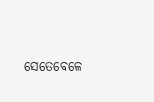ସେତେବେଳେ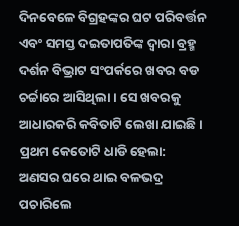ଦିନବେଳେ ବିଗ୍ରହଙ୍କର ଘଟ ପରିବର୍ତ୍ତନ ଏବଂ ସମସ୍ତ ଦଇତାପତିଙ୍କ ଦ୍ୱାରା ବ୍ରହ୍ମ ଦର୍ଶନ ବିଭ୍ରାଟ ସଂପର୍କରେ ଖବର ବଡ ଚର୍ଚ୍ଚାରେ ଆସିଥିଲା । ସେ ଖବରକୁ ଆଧାରକରି କବିତାଟି ଲେଖା ଯାଇଛି ।
ପ୍ରଥମ କେତୋଟି ଧାଡି ହେଲା:
ଅଣସର ଘରେ ଥାଇ ବଳଭଦ୍ର ପଚାରିଲେ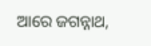ଆରେ ଜଗନ୍ନାଥ,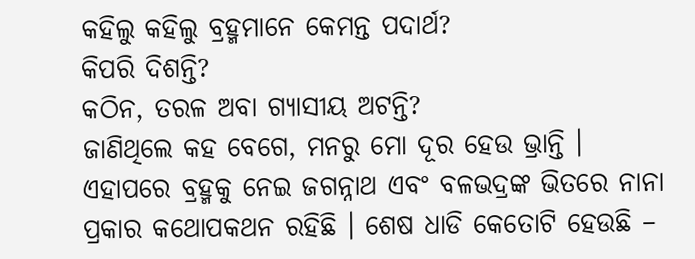କହିଲୁ କହିଲୁ ବ୍ରହ୍ମମାନେ କେମନ୍ତ ପଦାର୍ଥ?
କିପରି ଦିଶନ୍ତି?
କଠିନ, ତରଳ ଅବା ଗ୍ୟାସୀୟ ଅଟନ୍ତି?
ଜାଣିଥିଲେ କହ ବେଗେ, ମନରୁ ମୋ ଦୂର ହେଉ ଭ୍ରାନ୍ତି ।
ଏହାପରେ ବ୍ରହ୍ମକୁ ନେଇ ଜଗନ୍ନାଥ ଏବଂ ବଳଭଦ୍ରଙ୍କ ଭିତରେ ନାନା ପ୍ରକାର କଥୋପକଥନ ରହିଛି । ଶେଷ ଧାଡି କେତୋଟି ହେଉଛି –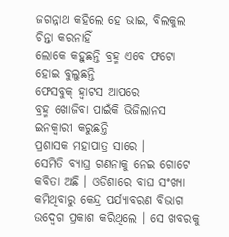ଜଗନ୍ନାଥ କହିଲେ ହେ ଭାଇ, ବିଲକୁଲ ଚିନ୍ତା କରନାହିଁ
ଲୋକେ କହୁଛନ୍ତି ବ୍ରହ୍ମ ଏବେ ଫଟୋ ହୋଇ ବୁଲୁଛନ୍ତି
ଫେସବୁକ୍ ହ୍ୱାଟସ ଆପରେ
ବ୍ରହ୍ମ ଖୋଜିବା ପାଇଁକି ଭିଜିଲାନସ ଇନକ୍ୱାରୀ କରୁଛନ୍ତି
ପ୍ରଶାସକ ମହାପାତ୍ର ସାରେ ।
ସେମିତି ବ୍ୟାଘ୍ର ଗଣନାକୁ ନେଇ ଗୋଟେ କବିତା ଅଛି । ଓଡିଶାରେ ବାଘ ସଂଖ୍ୟା କମିଥିବାରୁ କେନ୍ଦ୍ର ପର୍ଯ୍ୟାବରଣ ବିଭାଗ ଉଦ୍ବେଗ ପ୍ରକାଶ କରିଥିଲେ । ସେ ଖବରକୁ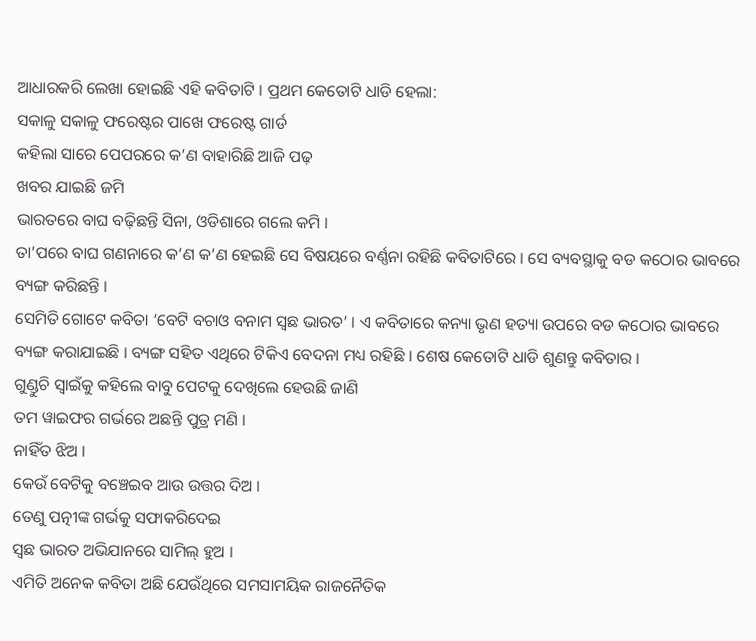ଆଧାରକରି ଲେଖା ହୋଇଛି ଏହି କବିତାଟି । ପ୍ରଥମ କେତୋଟି ଧାଡି ହେଲା:
ସକାଳୁ ସକାଳୁ ଫରେଷ୍ଟର ପାଖେ ଫରେଷ୍ଟ ଗାର୍ଡ
କହିଲା ସାରେ ପେପରରେ କ’ଣ ବାହାରିଛି ଆଜି ପଢ଼
ଖବର ଯାଇଛି ଜମି
ଭାରତରେ ବାଘ ବଢ଼ିଛନ୍ତି ସିନା, ଓଡିଶାରେ ଗଲେ କମି ।
ତା’ପରେ ବାଘ ଗଣନାରେ କ’ଣ କ’ଣ ହେଇଛି ସେ ବିଷୟରେ ବର୍ଣ୍ଣନା ରହିଛି କବିତାଟିରେ । ସେ ବ୍ୟବସ୍ଥାକୁ ବଡ କଠୋର ଭାବରେ ବ୍ୟଙ୍ଗ କରିଛନ୍ତି ।
ସେମିତି ଗୋଟେ କବିତା ‘ବେଟି ବଚାଓ ବନାମ ସ୍ୱଛ ଭାରତ’ । ଏ କବିତାରେ କନ୍ୟା ଭୃଣ ହତ୍ୟା ଉପରେ ବଡ କଠୋର ଭାବରେ ବ୍ୟଙ୍ଗ କରାଯାଇଛି । ବ୍ୟଙ୍ଗ ସହିତ ଏଥିରେ ଟିକିଏ ବେଦନା ମଧ୍ୟ ରହିଛି । ଶେଷ କେତୋଟି ଧାଡି ଶୁଣନ୍ତୁ କବିତାର ।
ଗୁଣ୍ଡୁଚି ସ୍ୱାଇଁକୁ କହିଲେ ବାବୁ ପେଟକୁ ଦେଖିଲେ ହେଉଛି ଜାଣି
ତମ ୱାଇଫର ଗର୍ଭରେ ଅଛନ୍ତି ପୁତ୍ର ମଣି ।
ନାହିଁତ ଝିଅ ।
କେଉଁ ବେଟିକୁ ବଞ୍ଚେଇବ ଆଉ ଉତ୍ତର ଦିଅ ।
ତେଣୁ ପତ୍ନୀଙ୍କ ଗର୍ଭକୁ ସଫାକରିଦେଇ
ସ୍ୱଛ ଭାରତ ଅଭିଯାନରେ ସାମିଲ୍ ହୁଅ ।
ଏମିତି ଅନେକ କବିତା ଅଛି ଯେଉଁଥିରେ ସମସାମୟିକ ରାଜନୈତିକ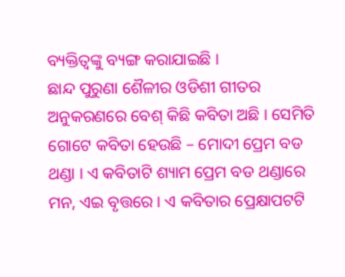ବ୍ୟକ୍ତିତ୍ୱଙ୍କୁ ବ୍ୟଙ୍ଗ କରାଯାଇଛି ।
ଛାନ୍ଦ ପୁରୁଣା ଶୈଳୀର ଓଡିଶୀ ଗୀତର ଅନୁକରଣରେ ବେଶ୍ କିଛି କବିତା ଅଛି । ସେମିତି ଗୋଟେ କବିତା ହେଉଛି – ମୋଦୀ ପ୍ରେମ ବଡ ଥଣ୍ଡା । ଏ କବିତାଟି ଶ୍ୟାମ ପ୍ରେମ ବଡ ଥଣ୍ଡାରେ ମନ, ଏଇ ବୃତ୍ତରେ । ଏ କବିତାର ପ୍ରେକ୍ଷାପଟଟି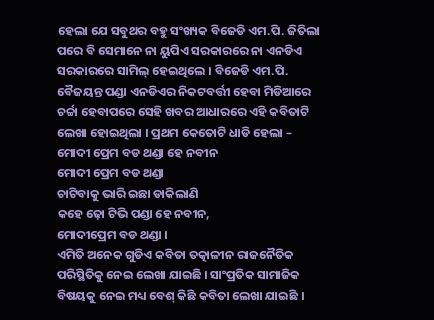ହେଲା ଯେ ସବୁଥର ବହୁ ସଂଖ୍ୟକ ବିଜେଡି ଏମ.ପି. ଜିତିଲା ପରେ ବି ସେମାନେ ନା ୟୁପିଏ ସରକାରରେ ନା ଏନଡିଏ ସରକାରରେ ସାମିଲ୍ ହେଇଥିଲେ । ବିଜେଡି ଏମ.ପି. ବୈଜୟନ୍ତ ପଣ୍ଡା ଏନଡିଏର ନିକଟବର୍ତ୍ତୀ ହେବା ମିଡିଆରେ ଚର୍ଚ୍ଚା ହେବାପରେ ସେହି ଖବର ଆଧାରରେ ଏହି କବିତାଟି ଲେଖା ହୋଇଥିଲା । ପ୍ରଥମ କେତୋଟି ଧାଡି ହେଲା –
ମୋଦୀ ପ୍ରେମ ବଡ ଥଣ୍ଡା ହେ ନବୀନ
ମୋଦୀ ପ୍ରେମ ବଡ ଥଣ୍ଡା
ଚାଟିବାକୁ ଭାରି ଇଛା ଡାକିଲାଣି
କହେ ଢ଼ୋ ଟିଭି ପଣ୍ଡା ହେ ନବୀନ,
ମୋଦୀପ୍ରେମ ବଡ ଥଣ୍ଡା ।
ଏମିତି ଅନେକ ଗୁଡିଏ କବିତା ତତ୍କାଳୀନ ରାଜନୈତିକ ପରିସ୍ଥିତିକୁ ନେଇ ଲେଖା ଯାଇଛି । ସାଂପ୍ରତିକ ସାମାଜିକ ବିଷୟକୁ ନେଇ ମଧ୍ୟ ବେଶ୍ କିଛି କବିତା ଲେଖା ଯାଇଛି ।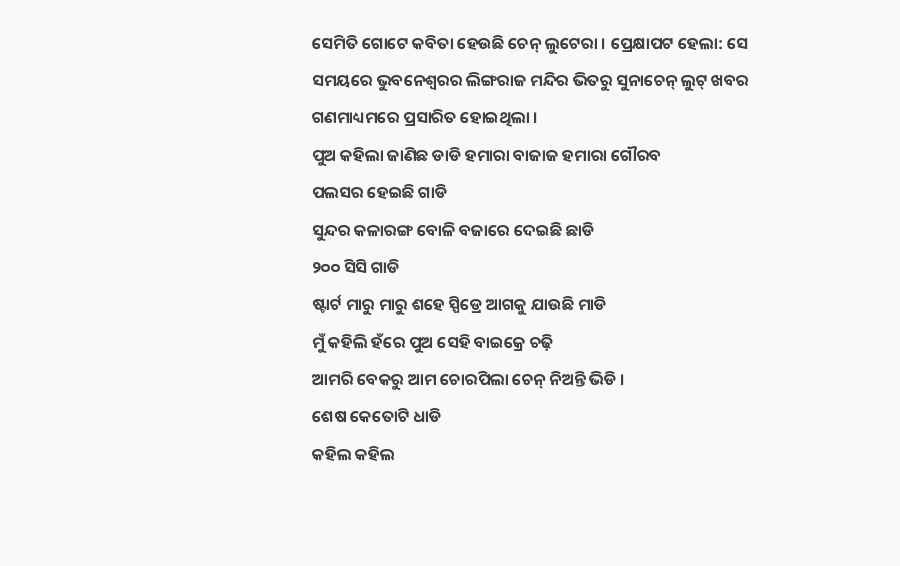ସେମିତି ଗୋଟେ କବିତା ହେଉଛି ଚେନ୍ ଲୁଟେରା । ପ୍ରେକ୍ଷାପଟ ହେଲା: ସେ ସମୟରେ ଭୁବନେଶ୍ୱରର ଲିଙ୍ଗରାଜ ମନ୍ଦିର ଭିତରୁ ସୁନାଚେନ୍ ଲୁଟ୍ ଖବର ଗଣମାଧ୍ୟମରେ ପ୍ରସାରିତ ହୋଇଥିଲା ।
ପୁଅ କହିଲା ଜାଣିଛ ଡାଡି ହମାରା ବାଜାଜ ହମାରା ଗୌରବ
ପଲସର ହେଇଛି ଗାଡି
ସୁନ୍ଦର କଳାରଙ୍ଗ ବୋଳି ବଜାରେ ଦେଇଛି ଛାଡି
୨୦୦ ସିସି ଗାଡି
ଷ୍ଟାର୍ଟ ମାରୁ ମାରୁ ଶହେ ସ୍ପିଡ୍ରେ ଆଗକୁ ଯାଉଛି ମାଡି
ମୁଁ କହିଲି ହଁରେ ପୁଅ ସେହି ବାଇକ୍ରେ ଚଢ଼ି
ଆମରି ବେକରୁ ଆମ ଚୋରପିଲା ଚେନ୍ ନିଅନ୍ତି ଭିଡି ।
ଶେଷ କେତୋଟି ଧାଡି
କହିଲ କହିଲ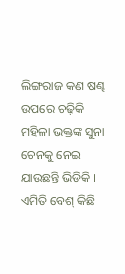ଲିଙ୍ଗରାଜ କଣ ଷଣ୍ଢ ଉପରେ ଚଢ଼ିକି
ମହିଳା ଭକ୍ତଙ୍କ ସୁନା ଚେନକୁ ନେଇ ଯାଉଛନ୍ତି ଭିଡିକି ।
ଏମିତି ବେଶ୍ କିଛି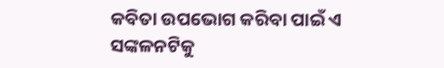କବିତା ଉପଭୋଗ କରିବା ପାଇଁ ଏ ସଙ୍କଳନଟିକୁ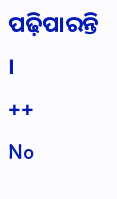ପଢ଼ିପାରନ୍ତି ।
++
No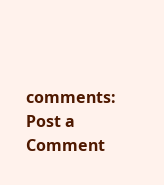comments:
Post a Comment